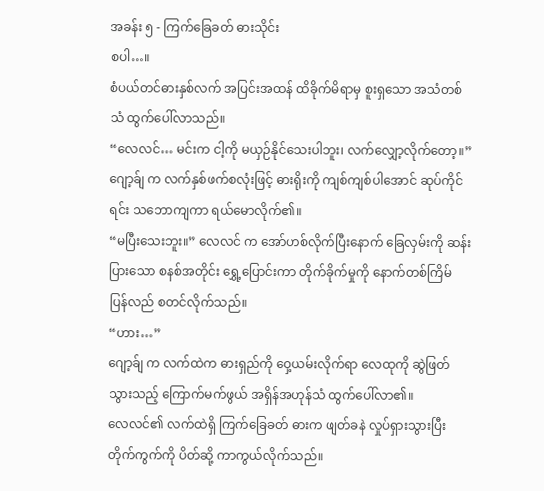အခန်း ၅ - ကြက်ခြေခတ် ဓားသိုင်း
စပါ…။
စံပယ်တင်ဓားနှစ်လက် အပြင်းအထန် ထိခိုက်မိရာမှ စူးရှသော အသံတစ်သံ ထွက်ပေါ်လာသည်။
“လေလင်… မင်းက ငါ့ကို မယှဉ်နိုင်သေးပါဘူး၊ လက်လျှော့လိုက်တော့။”
ဂျော့ခ်ျ က လက်နှစ်ဖက်စလုံးဖြင့် ဓားရိုးကို ကျစ်ကျစ်ပါအောင် ဆုပ်ကိုင်ရင်း သဘောကျကာ ရယ်မောလိုက်၏။
“မပြီးသေးဘူး။” လေလင် က အော်ဟစ်လိုက်ပြီးနောက် ခြေလှမ်းကို ဆန်းပြားသော စနစ်အတိုင်း ရွှေ့ပြောင်းကာ တိုက်ခိုက်မှုကို နောက်တစ်ကြိမ် ပြန်လည် စတင်လိုက်သည်။
“ဟား…”
ဂျော့ခ်ျ က လက်ထဲက ဓားရှည်ကို ဝှေ့ယမ်းလိုက်ရာ လေထုကို ဆွဲဖြတ်သွားသည့် ကြောက်မက်ဖွယ် အရှိန်အဟုန်သံ ထွက်ပေါ်လာ၏။
လေလင်၏ လက်ထဲရှိ ကြက်ခြေခတ် ဓားက ဖျတ်ခနဲ လှုပ်ရှားသွားပြီး တိုက်ကွက်ကို ပိတ်ဆို့ ကာကွယ်လိုက်သည်။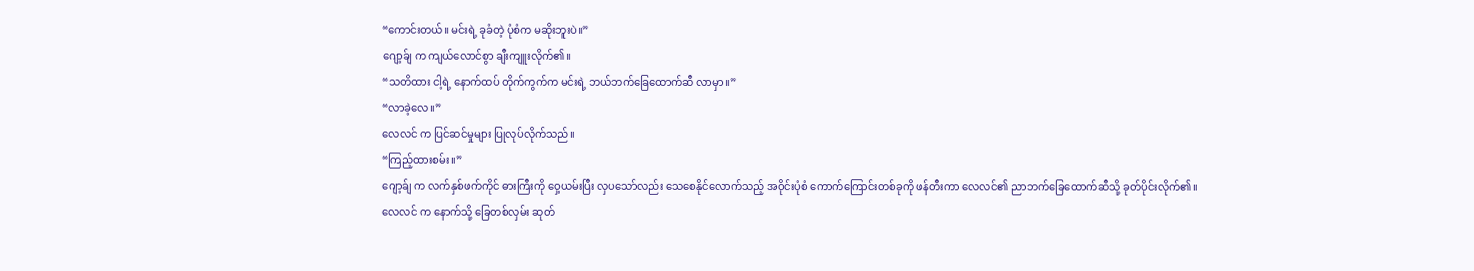“ကောင်းတယ်။ မင်းရဲ့ ခုခံတဲ့ ပုံစံက မဆိုးဘူးပဲ။”
ဂျော့ခ်ျ က ကျယ်လောင်စွာ ချီးကျူးလိုက်၏။
“သတိထား ငါ့ရဲ့ နောက်ထပ် တိုက်ကွက်က မင်းရဲ့ ဘယ်ဘက်ခြေထောက်ဆီ လာမှာ။”
“လာခဲ့လေ။”
လေလင် က ပြင်ဆင်မှုများ ပြုလုပ်လိုက်သည်။
“ကြည့်ထားစမ်း။”
ဂျော့ခ်ျ က လက်နှစ်ဖက်ကိုင် ဓားကြီးကို ဝှေ့ယမ်းပြီး လှပသော်လည်း သေစေနိုင်လောက်သည့် အဝိုင်းပုံစံ ကောက်ကြောင်းတစ်ခုကို ဖန်တီးကာ လေလင်၏ ညာဘက်ခြေထောက်ဆီသို့ ခုတ်ပိုင်းလိုက်၏။
လေလင် က နောက်သို့ ခြေတစ်လှမ်း ဆုတ်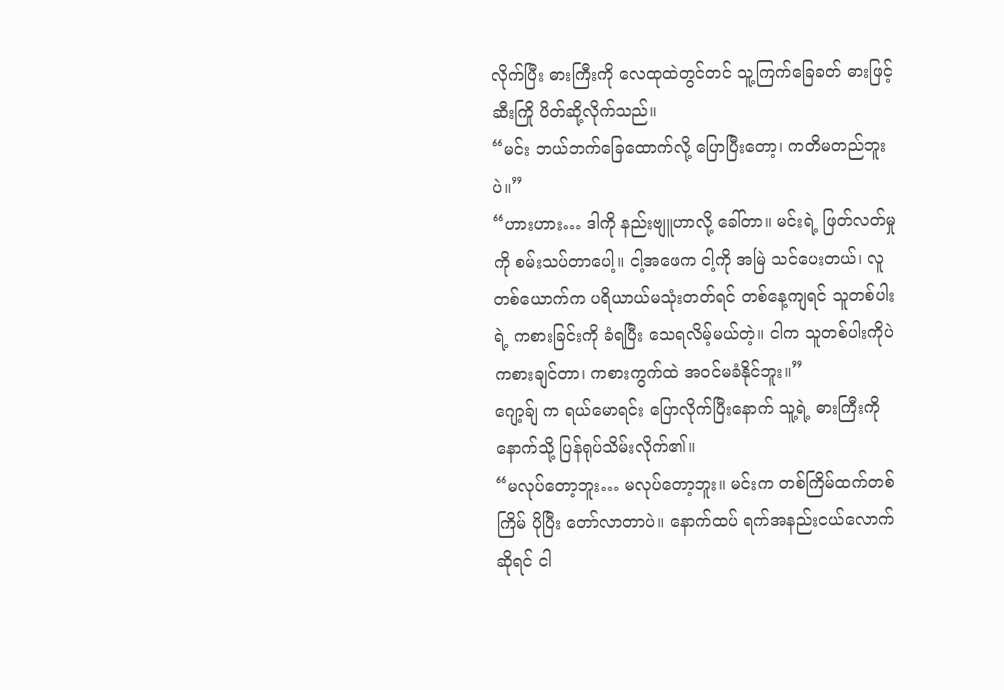လိုက်ပြီး ဓားကြီးကို လေထုထဲတွင်တင် သူ့ကြက်ခြေခတ် ဓားဖြင့် ဆီးကြို ပိတ်ဆို့လိုက်သည်။
“မင်း ဘယ်ဘက်ခြေထောက်လို့ ပြောပြီးတော့၊ ကတိမတည်ဘူးပဲ။”
“ဟားဟား… ဒါကို နည်းဗျူဟာလို့ ခေါ်တာ။ မင်းရဲ့ ဖြတ်လတ်မှုကို စမ်းသပ်တာပေါ့။ ငါ့အဖေက ငါ့ကို အမြဲ သင်ပေးတယ်၊ လူတစ်ယောက်က ပရိယာယ်မသုံးတတ်ရင် တစ်နေ့ကျရင် သူတစ်ပါးရဲ့ ကစားခြင်းကို ခံရပြီး သေရလိမ့်မယ်တဲ့။ ငါက သူတစ်ပါးကိုပဲ ကစားချင်တာ၊ ကစားကွက်ထဲ အဝင်မခံနိုင်ဘူး။”
ဂျော့ခ်ျ က ရယ်မောရင်း ပြောလိုက်ပြီးနောက် သူ့ရဲ့ ဓားကြီးကို နောက်သို့ ပြန်ရုပ်သိမ်းလိုက်၏။
“မလုပ်တော့ဘူး… မလုပ်တော့ဘူး။ မင်းက တစ်ကြိမ်ထက်တစ်ကြိမ် ပိုပြီး တော်လာတာပဲ။ နောက်ထပ် ရက်အနည်းငယ်လောက်ဆိုရင် ငါ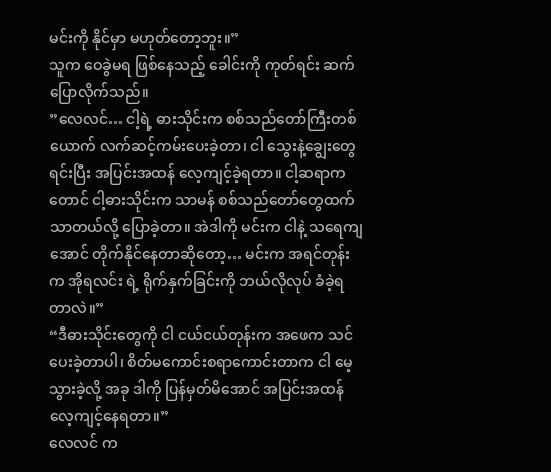မင်းကို နိုင်မှာ မဟုတ်တော့ဘူး။”
သူက ဝေခွဲမရ ဖြစ်နေသည့် ခေါင်းကို ကုတ်ရင်း ဆက်ပြောလိုက်သည်။
”လေလင်… ငါ့ရဲ့ ဓားသိုင်းက စစ်သည်တော်ကြီးတစ်ယောက် လက်ဆင့်ကမ်းပေးခဲ့တာ၊ ငါ သွေးနဲ့ချွေးတွေ ရင်းပြီး အပြင်းအထန် လေ့ကျင့်ခဲ့ရတာ။ ငါ့ဆရာကတောင် ငါ့ဓားသိုင်းက သာမန် စစ်သည်တော်တွေထက် သာတယ်လို့ ပြောခဲ့တာ။ အဲဒါကို မင်းက ငါနဲ့ သရေကျအောင် တိုက်နိုင်နေတာဆိုတော့… မင်းက အရင်တုန်းက အိုရလင်း ရဲ့ ရိုက်နှက်ခြင်းကို ဘယ်လိုလုပ် ခံခဲ့ရတာလဲ။”
“ဒီဓားသိုင်းတွေကို ငါ ငယ်ငယ်တုန်းက အဖေက သင်ပေးခဲ့တာပါ၊ စိတ်မကောင်းစရာကောင်းတာက ငါ မေ့သွားခဲ့လို့ အခု ဒါကို ပြန်မှတ်မိအောင် အပြင်းအထန် လေ့ကျင့်နေရတာ။”
လေလင် က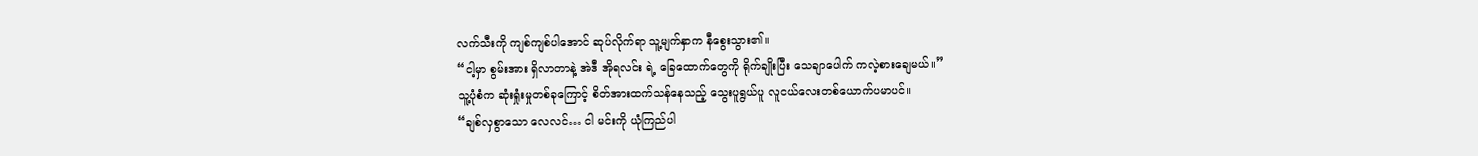လက်သီးကို ကျစ်ကျစ်ပါအောင် ဆုပ်လိုက်ရာ သူ့မျက်နှာက နီစွေးသွား၏။
“ငါ့မှာ စွမ်းအား ရှိလာတာနဲ့ အဲဒီ အိုရလင်း ရဲ့ ခြေထောက်တွေကို ရိုက်ချိုးပြီး သေချာပေါက် ကလဲ့စားချေမယ်။”
သူ့ပုံစံက ဆုံးရှုံးမှုတစ်ခုကြောင့် စိတ်အားထက်သန်နေသည့် သွေးပူရွယ်ပူ လူငယ်လေးတစ်ယောက်ပမာပင်။
“ချစ်လှစွာသော လေလင်… ငါ မင်းကို ယုံကြည်ပါ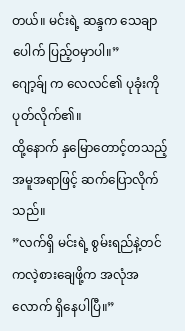တယ်။ မင်းရဲ့ ဆန္ဒက သေချာပေါက် ပြည့်ဝမှာပါ။”
ဂျော့ခ်ျ က လေလင်၏ ပုခုံးကို ပုတ်လိုက်၏။
ထို့နောက် နှမြောတောင့်တသည့် အမူအရာဖြင့် ဆက်ပြောလိုက်သည်။
”လက်ရှိ မင်းရဲ့ စွမ်းရည်နဲ့တင် ကလဲ့စားချေဖို့က အလုံအလောက် ရှိနေပါပြီ။”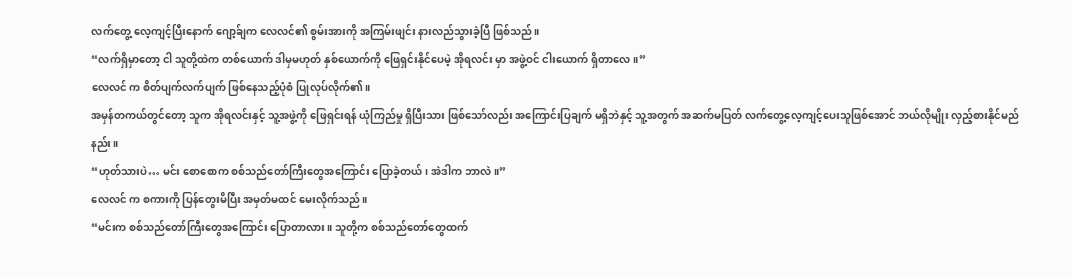လက်တွေ့ လေ့ကျင့်ပြီးနောက် ဂျော့ခ်ျက လေလင်၏ စွမ်းအားကို အကြမ်းဖျင်း နားလည်သွားခဲ့ပြီ ဖြစ်သည်။
“လက်ရှိမှာတော့ ငါ သူတို့ထဲက တစ်ယောက် ဒါမှမဟုတ် နှစ်ယောက်ကို ဖြေရှင်းနိုင်ပေမဲ့ အိုရလင်း မှာ အဖွဲ့ဝင် ငါးယောက် ရှိတာလေ။”
လေလင် က စိတ်ပျက်လက်ပျက် ဖြစ်နေသည့်ပုံစံ ပြုလုပ်လိုက်၏။
အမှန်တကယ်တွင်တော့ သူက အိုရလင်းနှင့် သူ့အဖွဲ့ကို ဖြေရှင်းရန် ယုံကြည်မှု ရှိပြီးသား ဖြစ်သော်လည်း အကြောင်းပြချက် မရှိဘဲနှင့် သူ့အတွက် အဆက်မပြတ် လက်တွေ့လေ့ကျင့်ပေးသူဖြစ်အောင် ဘယ်လိုမျိုး လှည့်စားနိုင်မည်နည်း။
“ဟုတ်သားပဲ… မင်း စောစောက စစ်သည်တော်ကြီးတွေအကြောင်း ပြောခဲ့တယ်၊ အဲဒါက ဘာလဲ။”
လေလင် က စကားကို ပြန်တွေးမိပြီး အမှတ်မထင် မေးလိုက်သည်။
“မင်းက စစ်သည်တော်ကြီးတွေအကြောင်း ပြောတာလား။ သူတို့က စစ်သည်တော်တွေထက်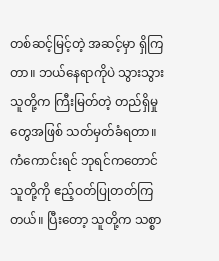တစ်ဆင့်မြင့်တဲ့ အဆင့်မှာ ရှိကြတာ။ ဘယ်နေရာကိုပဲ သွားသွား သူတို့က ကြီးမြတ်တဲ့ တည်ရှိမှုတွေအဖြစ် သတ်မှတ်ခံရတာ။ ကံကောင်းရင် ဘုရင်ကတောင် သူတို့ကို ဧည့်ဝတ်ပြုတတ်ကြတယ်။ ပြီးတော့ သူတို့က သစ္စာ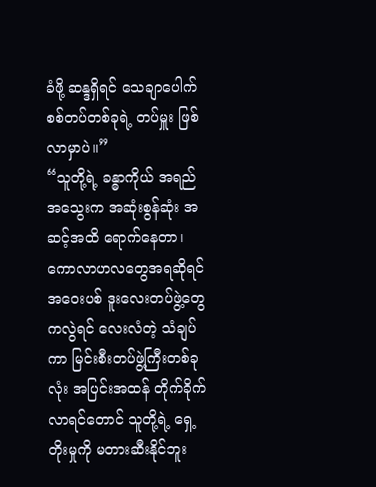ခံဖို့ ဆန္ဒရှိရင် သေချာပေါက် စစ်တပ်တစ်ခုရဲ့ တပ်မှူး ဖြစ်လာမှာပဲ။”
“သူတို့ရဲ့ ခန္ဓာကိုယ် အရည်အသွေးက အဆုံးစွန်ဆုံး အဆင့်အထိ ရောက်နေတာ၊ ကောလာဟလတွေအရဆိုရင် အဝေးပစ် ဒူးလေးတပ်ဖွဲ့တွေကလွဲရင် လေးလံတဲ့ သံချပ်ကာ မြင်းစီးတပ်ဖွဲ့ကြီးတစ်ခုလုံး အပြင်းအထန် တိုက်ခိုက်လာရင်တောင် သူတို့ရဲ့ ရှေ့တိုးမှုကို မတားဆီးနိုင်ဘူး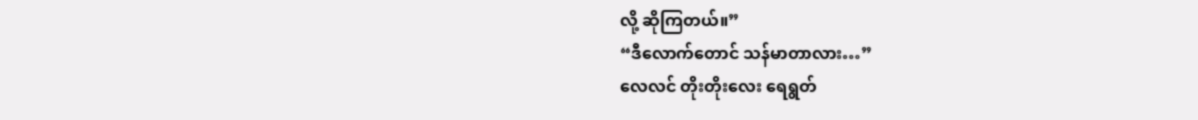လို့ ဆိုကြတယ်။”
“ဒီလောက်တောင် သန်မာတာလား…”
လေလင် တိုးတိုးလေး ရေရွတ်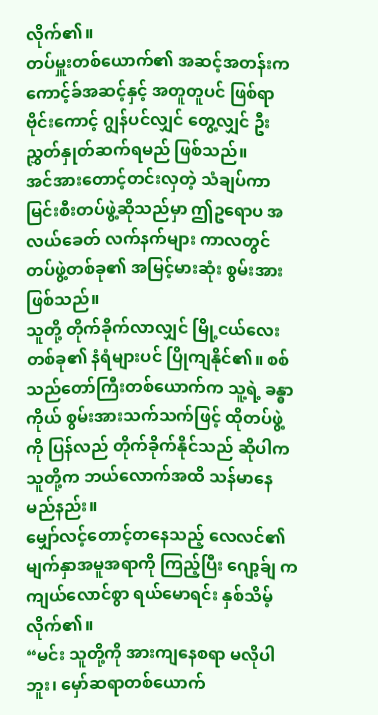လိုက်၏။
တပ်မှူးတစ်ယောက်၏ အဆင့်အတန်းက ကောင့်ခ်အဆင့်နှင့် အတူတူပင် ဖြစ်ရာ ဗိုင်းကောင့် ဂျွန်ပင်လျှင် တွေ့လျှင် ဦးညွှတ်နှုတ်ဆက်ရမည် ဖြစ်သည်။
အင်အားတောင့်တင်းလှတဲ့ သံချပ်ကာ မြင်းစီးတပ်ဖွဲ့ဆိုသည်မှာ ဤဥရောပ အလယ်ခေတ် လက်နက်များ ကာလတွင် တပ်ဖွဲ့တစ်ခု၏ အမြင့်မားဆုံး စွမ်းအား ဖြစ်သည်။
သူတို့ တိုက်ခိုက်လာလျှင် မြို့ငယ်လေးတစ်ခု၏ နံရံများပင် ပြိုကျနိုင်၏။ စစ်သည်တော်ကြီးတစ်ယောက်က သူ့ရဲ့ ခန္ဓာကိုယ် စွမ်းအားသက်သက်ဖြင့် ထိုတပ်ဖွဲ့ကို ပြန်လည် တိုက်ခိုက်နိုင်သည် ဆိုပါက သူတို့က ဘယ်လောက်အထိ သန်မာနေမည်နည်း။
မျှော်လင့်တောင့်တနေသည့် လေလင်၏ မျက်နှာအမူအရာကို ကြည့်ပြီး ဂျော့ခ်ျ က ကျယ်လောင်စွာ ရယ်မောရင်း နှစ်သိမ့်လိုက်၏။
“မင်း သူတို့ကို အားကျနေစရာ မလိုပါဘူး၊ မှော်ဆရာတစ်ယောက်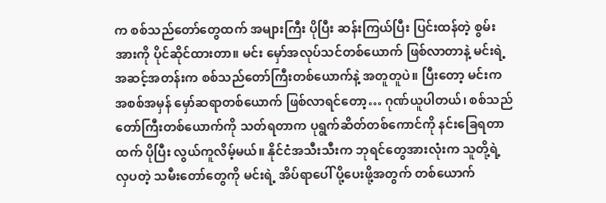က စစ်သည်တော်တွေထက် အများကြီး ပိုပြီး ဆန်းကြယ်ပြီး ပြင်းထန်တဲ့ စွမ်းအားကို ပိုင်ဆိုင်ထားတာ။ မင်း မှော်အလုပ်သင်တစ်ယောက် ဖြစ်လာတာနဲ့ မင်းရဲ့ အဆင့်အတန်းက စစ်သည်တော်ကြီးတစ်ယောက်နဲ့ အတူတူပဲ။ ပြီးတော့ မင်းက အစစ်အမှန် မှော်ဆရာတစ်ယောက် ဖြစ်လာရင်တော့… ဂုဏ်ယူပါတယ်၊ စစ်သည်တော်ကြီးတစ်ယောက်ကို သတ်ရတာက ပုရွက်ဆိတ်တစ်ကောင်ကို နင်းခြေရတာထက် ပိုပြီး လွယ်ကူလိမ့်မယ်။ နိုင်ငံအသီးသီးက ဘုရင်တွေအားလုံးက သူတို့ရဲ့ လှပတဲ့ သမီးတော်တွေကို မင်းရဲ့ အိပ်ရာပေါ် ပို့ပေးဖို့အတွက် တစ်ယောက်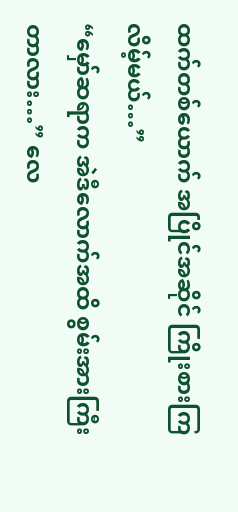ထက်တစ်ယောက် အပြိုင်အဆိုင် ကြိုးစားကြလိမ့်မယ်…”
“မှော်ဆရာက အဲဒီလောက်အထိ စွမ်းအားကြီးတာလား…” လေ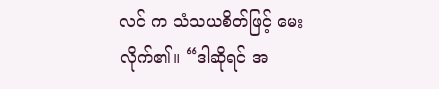လင် က သံသယစိတ်ဖြင့် မေးလိုက်၏။ “ဒါဆိုရင် အ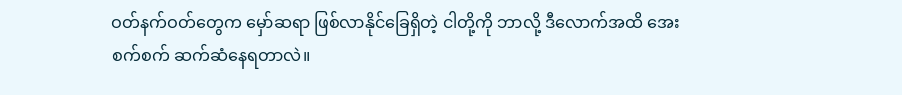ဝတ်နက်ဝတ်တွေက မှော်ဆရာ ဖြစ်လာနိုင်ခြေရှိတဲ့ ငါတို့ကို ဘာလို့ ဒီလောက်အထိ အေးစက်စက် ဆက်ဆံနေရတာလဲ။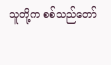သူတို့က စစ်သည်တော်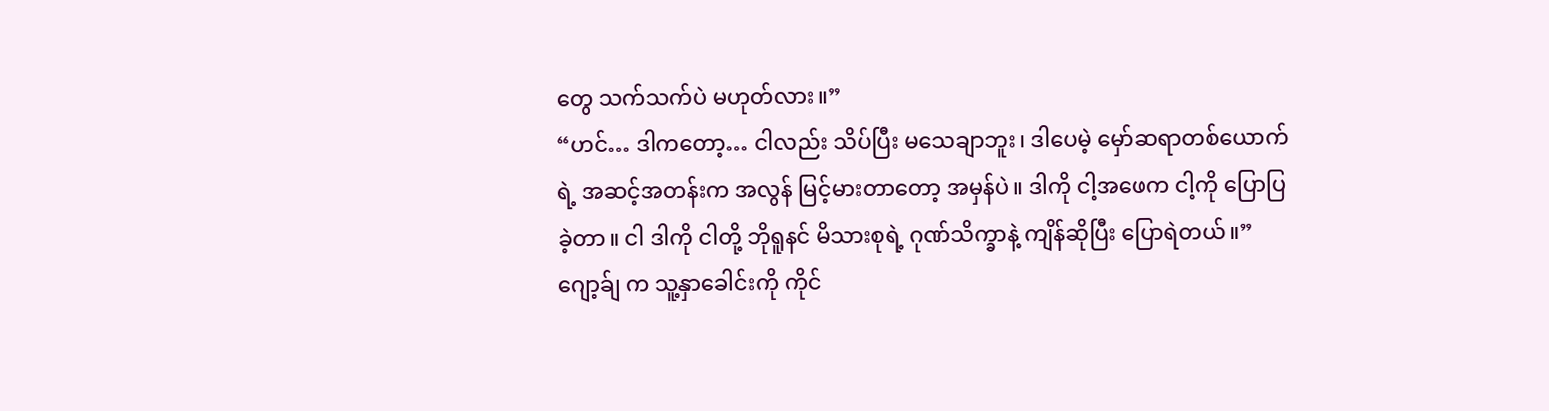တွေ သက်သက်ပဲ မဟုတ်လား။”
“ဟင်… ဒါကတော့… ငါလည်း သိပ်ပြီး မသေချာဘူး၊ ဒါပေမဲ့ မှော်ဆရာတစ်ယောက်ရဲ့ အဆင့်အတန်းက အလွန် မြင့်မားတာတော့ အမှန်ပဲ။ ဒါကို ငါ့အဖေက ငါ့ကို ပြောပြခဲ့တာ။ ငါ ဒါကို ငါတို့ ဘိုရူနင် မိသားစုရဲ့ ဂုဏ်သိက္ခာနဲ့ ကျိန်ဆိုပြီး ပြောရဲတယ်။”
ဂျော့ခ်ျ က သူ့နှာခေါင်းကို ကိုင်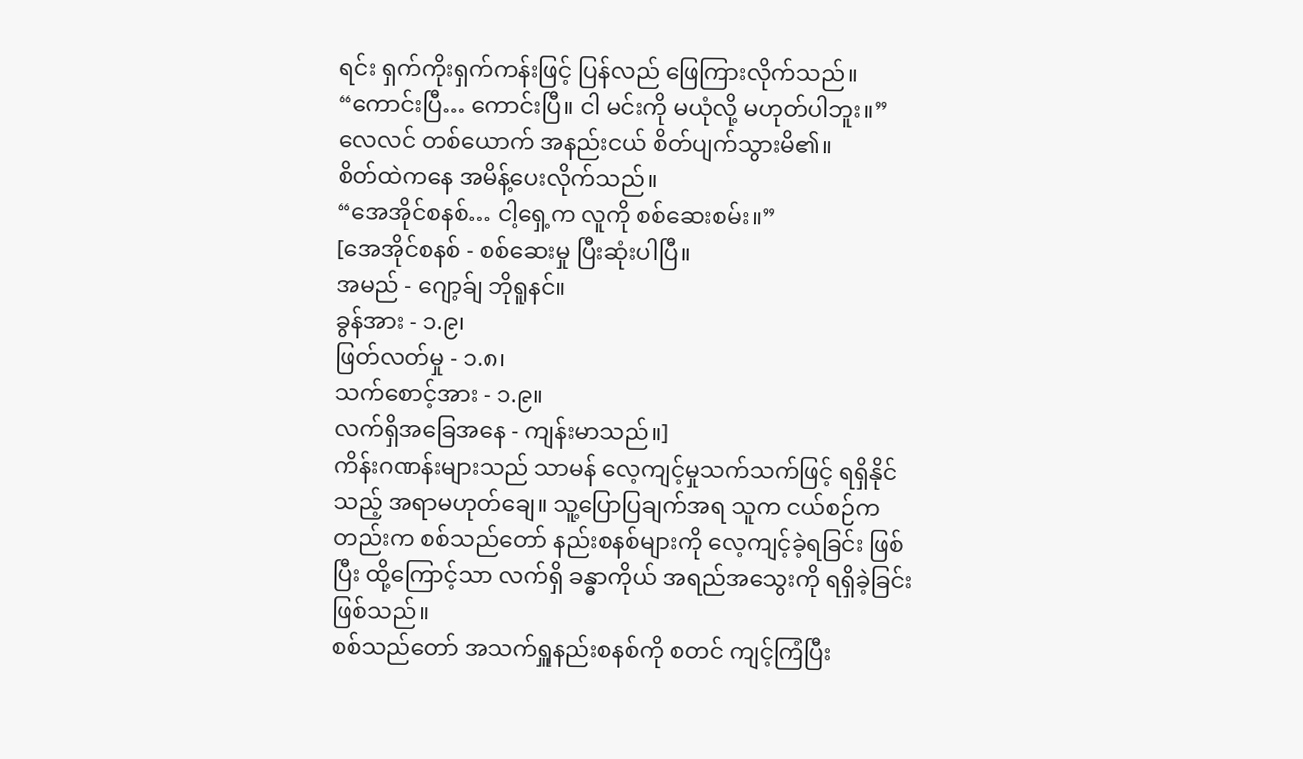ရင်း ရှက်ကိုးရှက်ကန်းဖြင့် ပြန်လည် ဖြေကြားလိုက်သည်။
“ကောင်းပြီ… ကောင်းပြီ။ ငါ မင်းကို မယုံလို့ မဟုတ်ပါဘူး။” လေလင် တစ်ယောက် အနည်းငယ် စိတ်ပျက်သွားမိ၏။
စိတ်ထဲကနေ အမိန့်ပေးလိုက်သည်။
“အေအိုင်စနစ်… ငါ့ရှေ့က လူကို စစ်ဆေးစမ်း။”
[အေအိုင်စနစ် - စစ်ဆေးမှု ပြီးဆုံးပါပြီ။
အမည် - ဂျော့ခ်ျ ဘိုရူနင်။
ခွန်အား - ၁.၉၊
ဖြတ်လတ်မှု - ၁.၈၊
သက်စောင့်အား - ၁.၉။
လက်ရှိအခြေအနေ - ကျန်းမာသည်။]
ကိန်းဂဏန်းများသည် သာမန် လေ့ကျင့်မှုသက်သက်ဖြင့် ရရှိနိုင်သည့် အရာမဟုတ်ချေ။ သူ့ပြောပြချက်အရ သူက ငယ်စဉ်ကတည်းက စစ်သည်တော် နည်းစနစ်များကို လေ့ကျင့်ခဲ့ရခြင်း ဖြစ်ပြီး ထို့ကြောင့်သာ လက်ရှိ ခန္ဓာကိုယ် အရည်အသွေးကို ရရှိခဲ့ခြင်း ဖြစ်သည်။
စစ်သည်တော် အသက်ရှူနည်းစနစ်ကို စတင် ကျင့်ကြံပြီး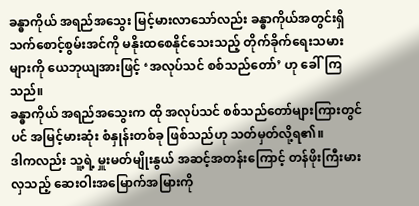ခန္ဓာကိုယ် အရည်အသွေး မြင့်မားလာသော်လည်း ခန္ဓာကိုယ်အတွင်းရှိ သက်စောင့်စွမ်းအင်ကို မနိုးထစေနိုင်သေးသည့် တိုက်ခိုက်ရေးသမားများကို ယေဘုယျအားဖြင့် ‘အလုပ်သင် စစ်သည်တော်’ ဟု ခေါ်ကြသည်။
ခန္ဓာကိုယ် အရည်အသွေးက ထို အလုပ်သင် စစ်သည်တော်များကြားတွင်ပင် အမြင့်မားဆုံး စံနှုန်းတစ်ခု ဖြစ်သည်ဟု သတ်မှတ်လို့ရ၏။
ဒါကလည်း သူ့ရဲ့ မှူးမတ်မျိုးနွယ် အဆင့်အတန်းကြောင့် တန်ဖိုးကြီးမားလှသည့် ဆေးဝါးအမြောက်အမြားကို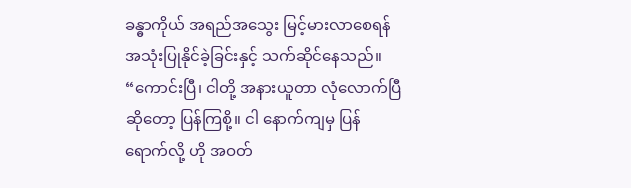ခန္ဓာကိုယ် အရည်အသွေး မြင့်မားလာစေရန် အသုံးပြုနိုင်ခဲ့ခြင်းနှင့် သက်ဆိုင်နေသည်။
“ကောင်းပြီ၊ ငါတို့ အနားယူတာ လုံလောက်ပြီဆိုတော့ ပြန်ကြစို့။ ငါ နောက်ကျမှ ပြန်ရောက်လို့ ဟို အဝတ်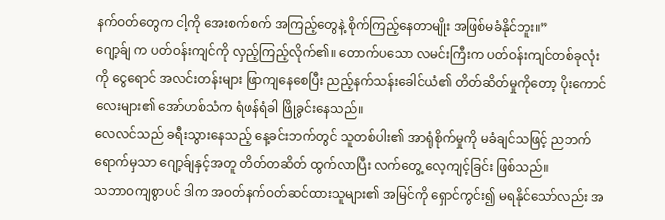နက်ဝတ်တွေက ငါ့ကို အေးစက်စက် အကြည့်တွေနဲ့ စိုက်ကြည့်နေတာမျိုး အဖြစ်မခံနိုင်ဘူး။”
ဂျော့ခ်ျ က ပတ်ဝန်းကျင်ကို လှည့်ကြည့်လိုက်၏။ တောက်ပသော လမင်းကြီးက ပတ်ဝန်းကျင်တစ်ခုလုံးကို ငွေရောင် အလင်းတန်းများ ဖြာကျနေစေပြီး ညည့်နက်သန်းခေါင်ယံ၏ တိတ်ဆိတ်မှုကိုတော့ ပိုးကောင်လေးများ၏ အော်ဟစ်သံက ရံဖန်ရံခါ ဖြိုခွင်းနေသည်။
လေလင်သည် ခရီးသွားနေသည့် နေ့ခင်းဘက်တွင် သူတစ်ပါး၏ အာရုံစိုက်မှုကို မခံချင်သဖြင့် ညဘက်ရောက်မှသာ ဂျော့ခ်ျနှင့်အတူ တိတ်တဆိတ် ထွက်လာပြီး လက်တွေ့ လေ့ကျင့်ခြင်း ဖြစ်သည်။
သဘာဝကျစွာပင် ဒါက အဝတ်နက်ဝတ်ဆင်ထားသူများ၏ အမြင်ကို ရှောင်ကွင်း၍ မရနိုင်သော်လည်း အ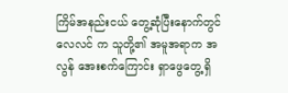ကြိမ်အနည်းငယ် တွေ့ဆုံပြီးနောက်တွင် လေလင် က သူတို့၏ အမူအရာက အလွန် အေးစက်ကြောင်း ရှာဖွေတွေ့ရှိ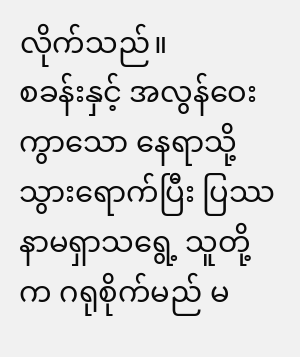လိုက်သည်။
စခန်းနှင့် အလွန်ဝေးကွာသော နေရာသို့ သွားရောက်ပြီး ပြဿနာမရှာသရွေ့ သူတို့က ဂရုစိုက်မည် မ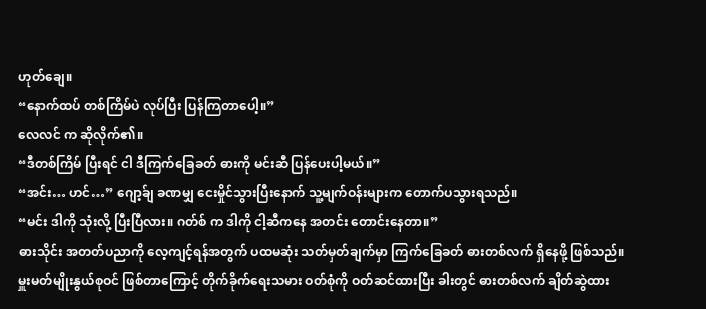ဟုတ်ချေ။
“နောက်ထပ် တစ်ကြိမ်ပဲ လုပ်ပြီး ပြန်ကြတာပေါ့။”
လေလင် က ဆိုလိုက်၏။
“ဒီတစ်ကြိမ် ပြီးရင် ငါ ဒီကြက်ခြေခတ် ဓားကို မင်းဆီ ပြန်ပေးပါ့မယ်။”
“အင်း… ဟင်…” ဂျော့ခ်ျ ခဏမျှ ငေးမှိုင်သွားပြီးနောက် သူ့မျက်ဝန်းများက တောက်ပသွားရသည်။
“မင်း ဒါကို သုံးလို့ ပြီးပြီလား။ ဂတ်စ် က ဒါကို ငါ့ဆီကနေ အတင်း တောင်းနေတာ။”
ဓားသိုင်း အတတ်ပညာကို လေ့ကျင့်ရန်အတွက် ပထမဆုံး သတ်မှတ်ချက်မှာ ကြက်ခြေခတ် ဓားတစ်လက် ရှိနေဖို့ ဖြစ်သည်။
မှူးမတ်မျိုးနွယ်စုဝင် ဖြစ်တာကြောင့် တိုက်ခိုက်ရေးသမား ဝတ်စုံကို ဝတ်ဆင်ထားပြီး ခါးတွင် ဓားတစ်လက် ချိတ်ဆွဲထား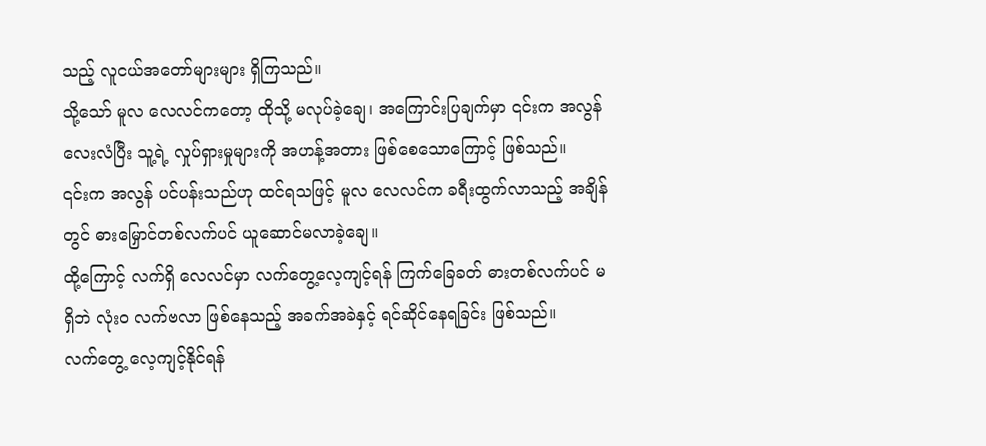သည့် လူငယ်အတော်များများ ရှိကြသည်။
သို့သော် မူလ လေလင်ကတော့ ထိုသို့ မလုပ်ခဲ့ချေ၊ အကြောင်းပြချက်မှာ ၎င်းက အလွန် လေးလံပြီး သူ့ရဲ့ လှုပ်ရှားမှုများကို အဟန့်အတား ဖြစ်စေသောကြောင့် ဖြစ်သည်။
၎င်းက အလွန် ပင်ပန်းသည်ဟု ထင်ရသဖြင့် မူလ လေလင်က ခရီးထွက်လာသည့် အချိန်တွင် ဓားမြှောင်တစ်လက်ပင် ယူဆောင်မလာခဲ့ချေ။
ထို့ကြောင့် လက်ရှိ လေလင်မှာ လက်တွေ့လေ့ကျင့်ရန် ကြက်ခြေခတ် ဓားတစ်လက်ပင် မရှိဘဲ လုံးဝ လက်ဗလာ ဖြစ်နေသည့် အခက်အခဲနှင့် ရင်ဆိုင်နေရခြင်း ဖြစ်သည်။
လက်တွေ့ လေ့ကျင့်နိုင်ရန်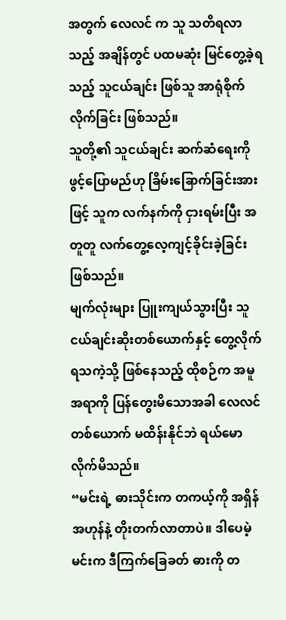အတွက် လေလင် က သူ သတိရလာသည့် အချိန်တွင် ပထမဆုံး မြင်တွေ့ခဲ့ရသည့် သူငယ်ချင်း ဖြစ်သူ အာရုံစိုက်လိုက်ခြင်း ဖြစ်သည်။
သူတို့၏ သူငယ်ချင်း ဆက်ဆံရေးကို ဖွင့်ပြောမည်ဟု ခြိမ်းခြောက်ခြင်းအားဖြင့် သူက လက်နက်ကို ငှားရမ်းပြီး အတူတူ လက်တွေ့လေ့ကျင့်ခိုင်းခဲ့ခြင်း ဖြစ်သည်။
မျက်လုံးများ ပြူးကျယ်သွားပြီး သူငယ်ချင်းဆိုးတစ်ယောက်နှင့် တွေ့လိုက်ရသကဲ့သို့ ဖြစ်နေသည့် ထိုစဉ်က အမူအရာကို ပြန်တွေးမိသောအခါ လေလင် တစ်ယောက် မထိန်းနိုင်ဘဲ ရယ်မောလိုက်မိသည်။
“မင်းရဲ့ ဓားသိုင်းက တကယ့်ကို အရှိန်အဟုန်နဲ့ တိုးတက်လာတာပဲ။ ဒါပေမဲ့ မင်းက ဒီကြက်ခြေခတ် ဓားကို တ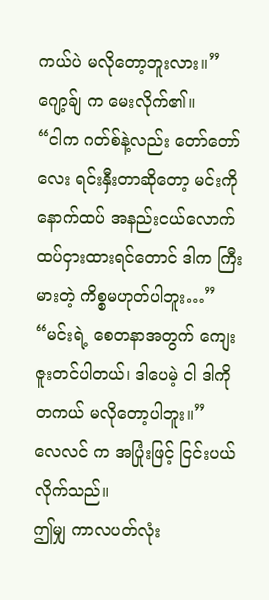ကယ်ပဲ မလိုတော့ဘူးလား။”
ဂျော့ခ်ျ က မေးလိုက်၏။
“ငါက ဂတ်စ်နဲ့လည်း တော်တော်လေး ရင်းနှီးတာဆိုတော့ မင်းကို နောက်ထပ် အနည်းငယ်လောက် ထပ်ငှားထားရင်တောင် ဒါက ကြီးမားတဲ့ ကိစ္စမဟုတ်ပါဘူး…”
“မင်းရဲ့ စေတနာအတွက် ကျေးဇူးတင်ပါတယ်၊ ဒါပေမဲ့ ငါ ဒါကို တကယ် မလိုတော့ပါဘူး။”
လေလင် က အပြုံးဖြင့် ငြင်းပယ်လိုက်သည်။
ဤမျှ ကာလပတ်လုံး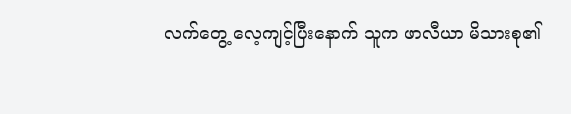လက်တွေ့ လေ့ကျင့်ပြီးနောက် သူက ဖာလီယာ မိသားစု၏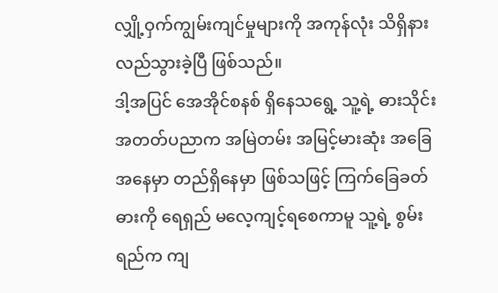လျှို့ဝှက်ကျွမ်းကျင်မှုများကို အကုန်လုံး သိရှိနားလည်သွားခဲ့ပြီ ဖြစ်သည်။
ဒါ့အပြင် အေအိုင်စနစ် ရှိနေသရွေ့ သူ့ရဲ့ ဓားသိုင်း အတတ်ပညာက အမြဲတမ်း အမြင့်မားဆုံး အခြေအနေမှာ တည်ရှိနေမှာ ဖြစ်သဖြင့် ကြက်ခြေခတ် ဓားကို ရေရှည် မလေ့ကျင့်ရစေကာမူ သူ့ရဲ့ စွမ်းရည်က ကျ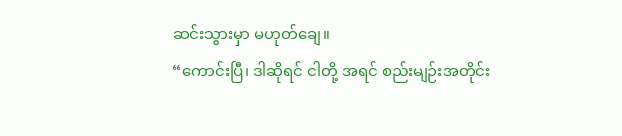ဆင်းသွားမှာ မဟုတ်ချေ။
“ကောင်းပြီ၊ ဒါဆိုရင် ငါတို့ အရင် စည်းမျဉ်းအတိုင်း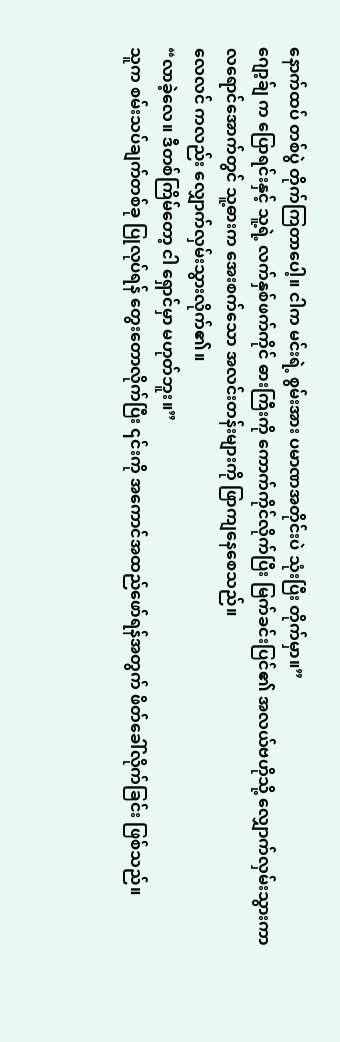နောက်ထပ် တစ်ပွဲ တိုက်ကြတာပေါ့။ ငါက မင်းရဲ့ စွမ်းအား ပမာဏအတိုင်းပဲ သုံးပြီး တိုက်မှာ။”
ဂျော့ခ်ျ က ပြောရင်းနှင့် သူ့ရဲ့ လက်နှစ်ဖက်ကိုင် ဓားကြီးကို ကောက်ကိုင်လိုက်ပြီး မြက်ခင်းပြင်၏ အလယ်ဗဟိုသို့ လျှောက်လှမ်းသွားကာ လရောင်အောက်တွင် သူ့ဓားက အေးစက်သော အလင်းတန်းများကို ဖြာကျနေစေသည်။
လေလင် ကလည်း လျှောက်လှမ်းသွားလိုက်၏။
“လာခဲ့လေ။ ဒီတစ်ကြိမ်တော့ ငါ ရှောင်မှာ မဟုတ်ဘူး။”
သူက စမ်းသပ်ချက်တစ်ခု ပြုလုပ်ရန် တွေးတောလိုက်ပြီး ၎င်းကို အကောင်အထည်ဖော်ရန်အတွက် ဖိတ်ခေါ်လိုက်ခြင်း ဖြစ်သည်။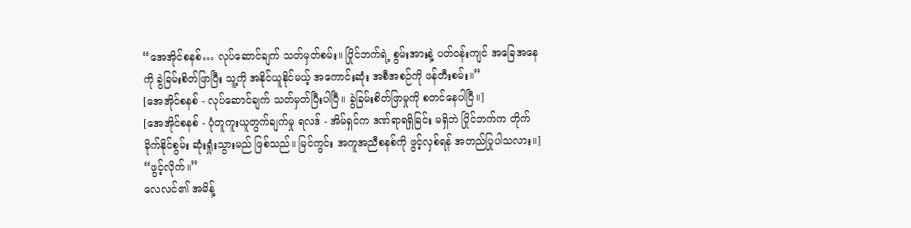“အေအိုင်စနစ်… လုပ်ဆောင်ချက် သတ်မှတ်စမ်း။ ပြိုင်ဘက်ရဲ့ စွမ်းအားနဲ့ ပတ်ဝန်းကျင် အခြေအနေကို ခွဲခြမ်းစိတ်ဖြာပြီး သူ့ကို အနိုင်ယူနိုင်မယ့် အကောင်းဆုံး အစီအစဉ်ကို ဖန်တီးစမ်း။”
[အေအိုင်စနစ် - လုပ်ဆောင်ချက် သတ်မှတ်ပြီးပါပြီ။ ခွဲခြမ်းစိတ်ဖြာမှုကို စတင်နေပါပြီ။]
[အေအိုင်စနစ် - ပုံတူကူးယူတွက်ချက်မှု ရလဒ် - အိမ်ရှင်က ဒဏ်ရာရရှိခြင်း မရှိဘဲ ပြိုင်ဘက်က တိုက်ခိုက်နိုင်စွမ်း ဆုံးရှုံးသွားမည် ဖြစ်သည်။ မြင်ကွင်း အကူအညီစနစ်ကို ဖွင့်လှစ်ရန် အတည်ပြုပါသလား။]
“ဖွင့်လိုက်။”
လေလင်၏ အမိန့်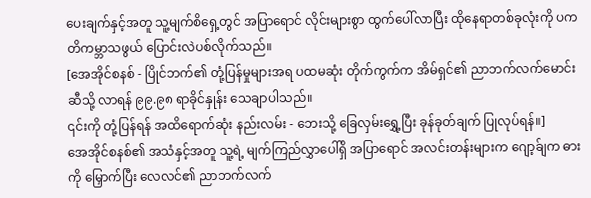ပေးချက်နှင့်အတူ သူ့မျက်စိရှေ့တွင် အပြာရောင် လိုင်းများစွာ ထွက်ပေါ်လာပြီး ထိုနေရာတစ်ခုလုံးကို ပကတိကမ္ဘာသဖွယ် ပြောင်းလဲပစ်လိုက်သည်။
[အေအိုင်စနစ် - ပြိုင်ဘက်၏ တုံ့ပြန်မှုများအရ ပထမဆုံး တိုက်ကွက်က အိမ်ရှင်၏ ညာဘက်လက်မောင်းဆီသို့ လာရန် ၉၉.၉၈ ရာခိုင်နှုန်း သေချာပါသည်။
၎င်းကို တုံ့ပြန်ရန် အထိရောက်ဆုံး နည်းလမ်း - ဘေးသို့ ခြေလှမ်းရွှေ့ပြီး ခုန်ခုတ်ချက် ပြုလုပ်ရန်။]
အေအိုင်စနစ်၏ အသံနှင့်အတူ သူ့ရဲ့ မျက်ကြည်လွှာပေါ်ရှိ အပြာရောင် အလင်းတန်းများက ဂျော့ခ်ျက ဓားကို မြှောက်ပြီး လေလင်၏ ညာဘက်လက်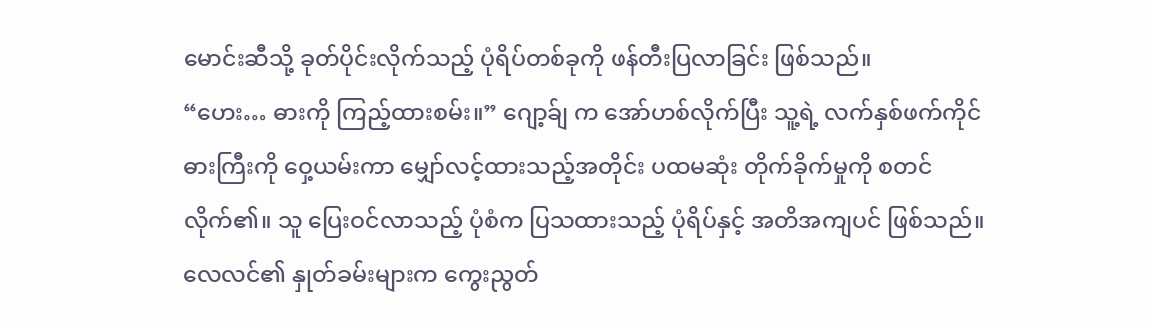မောင်းဆီသို့ ခုတ်ပိုင်းလိုက်သည့် ပုံရိပ်တစ်ခုကို ဖန်တီးပြလာခြင်း ဖြစ်သည်။
“ဟေး… ဓားကို ကြည့်ထားစမ်း။” ဂျော့ခ်ျ က အော်ဟစ်လိုက်ပြီး သူ့ရဲ့ လက်နှစ်ဖက်ကိုင် ဓားကြီးကို ဝှေ့ယမ်းကာ မျှော်လင့်ထားသည့်အတိုင်း ပထမဆုံး တိုက်ခိုက်မှုကို စတင်လိုက်၏။ သူ ပြေးဝင်လာသည့် ပုံစံက ပြသထားသည့် ပုံရိပ်နှင့် အတိအကျပင် ဖြစ်သည်။
လေလင်၏ နှုတ်ခမ်းများက ကွေးညွတ်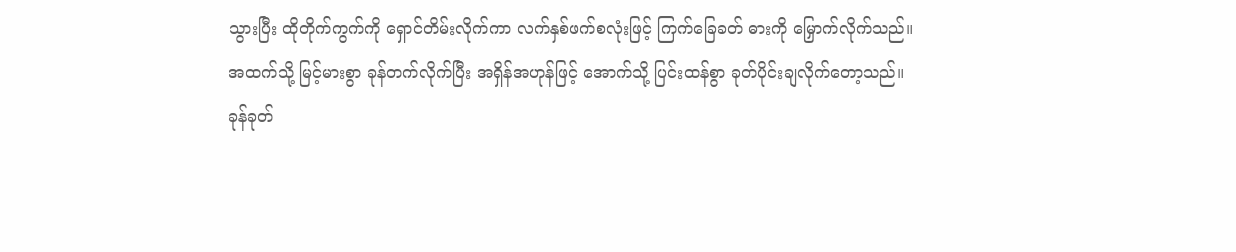သွားပြီး ထိုတိုက်ကွက်ကို ရှောင်တိမ်းလိုက်ကာ လက်နှစ်ဖက်စလုံးဖြင့် ကြက်ခြေခတ် ဓားကို မြှောက်လိုက်သည်။
အထက်သို့ မြင့်မားစွာ ခုန်တက်လိုက်ပြီး အရှိန်အဟုန်ဖြင့် အောက်သို့ ပြင်းထန်စွာ ခုတ်ပိုင်းချလိုက်တော့သည်။
ခုန်ခုတ်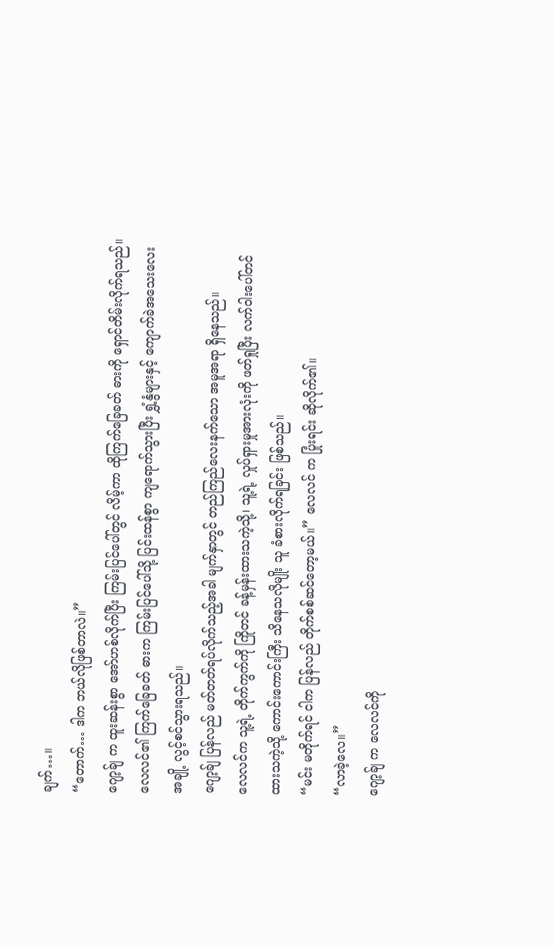ချက်…။
“တောက်… ဒါက ဘယ်လိုဖြစ်တာလဲ။”
ဂျော့ခ်ျ က ထူးဆန်းစွာ အော်ဟစ်လိုက်ပြီး ကြမ်းပြင်ပေါ်တွင် လိမ့်ကာ ထိုကြက်ခြေခတ် ဓားကို ရှောင်တိမ်းလိုက်ရသည်။
လေလင်၏ ကြက်ခြေခတ် ဓားက ကြမ်းပြင်ပေါ်သို့ ပြင်းထန်စွာ ကျရောက်သွားပြီး ရွှံ့နွံများနှင့် ကျောက်ခဲအသေးလေးအချို့ လွင့်စင်သွားရသည်။
ဂျော့ခ်ျ ပြန်လည် မတ်တတ်ရပ်လိုက်သည့်အခါ မျက်နှာတွင် တည်ကြည်လေးနက်သော အမူအရာ ရှိနေသည်။
လေလင်က သူ့ရဲ့ တိုက်ကွက်ကို ကြိုတင် ခန့်မှန်းထားသကဲ့သို့၊ သူ့ရဲ့ လှုပ်ရှားမှုအားလုံးကို ဖတ်ရှုပြီး လက်ဝါးပေါ်တင်ထားသကဲ့သို့ ကောင်းကောင်းကြီး သိနေသလိုမျိုး သူ ခံစားလိုက်ရခြင်း ဖြစ်သည်။
“မင်း မတိုက်ရင် ငါက ပြန်လည် တိုက်စစ်ဆင်တော့မယ်။” လေလင် က ပြုံးရင်း ဆိုလိုက်၏။
“လာခဲ့လေ။”
ဂျော့ခ်ျ က လေလင်ကို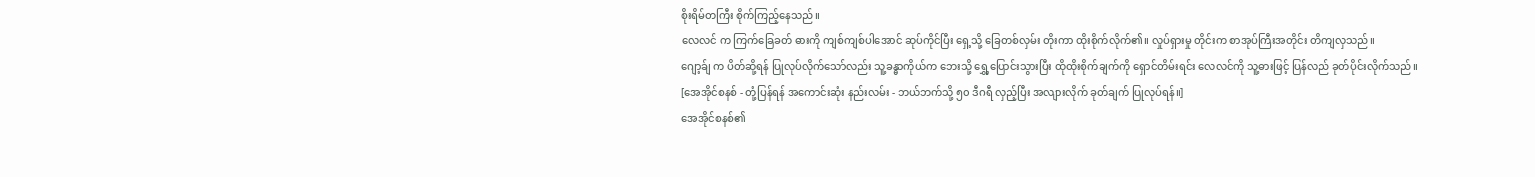စိုးရိမ်တကြီး စိုက်ကြည့်နေသည်။
လေလင် က ကြက်ခြေခတ် ဓားကို ကျစ်ကျစ်ပါအောင် ဆုပ်ကိုင်ပြီး ရှေ့သို့ ခြေတစ်လှမ်း တိုးကာ ထိုးစိုက်လိုက်၏။ လှုပ်ရှားမှု တိုင်းက စာအုပ်ကြီးအတိုင်း တိကျလှသည်။
ဂျော့ခ်ျ က ပိတ်ဆို့ရန် ပြုလုပ်လိုက်သော်လည်း သူ့ခန္ဓာကိုယ်က ဘေးသို့ ရွှေ့ပြောင်းသွားပြီး ထိုထိုးစိုက်ချက်ကို ရှောင်တိမ်းရင်း လေလင်ကို သူ့ဓားဖြင့် ပြန်လည် ခုတ်ပိုင်းလိုက်သည်။
[အေအိုင်စနစ် - တုံ့ပြန်ရန် အကောင်းဆုံး နည်းလမ်း - ဘယ်ဘက်သို့ ၅၀ ဒီဂရီ လှည့်ပြီး အလျားလိုက် ခုတ်ချက် ပြုလုပ်ရန်။]
အေအိုင်စနစ်၏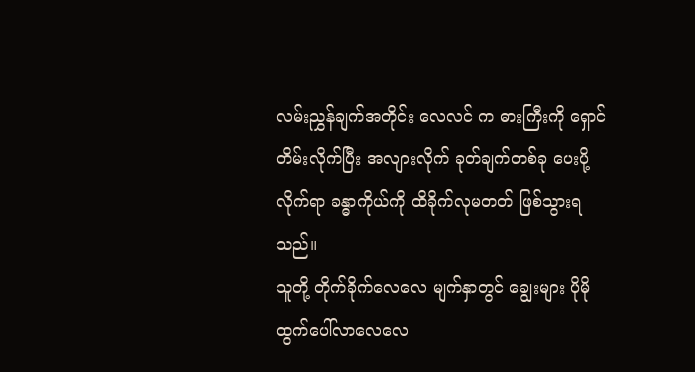လမ်းညွှန်ချက်အတိုင်း လေလင် က ဓားကြီးကို ရှောင်တိမ်းလိုက်ပြီး အလျားလိုက် ခုတ်ချက်တစ်ခု ပေးပို့လိုက်ရာ ခန္ဓာကိုယ်ကို ထိခိုက်လုမတတ် ဖြစ်သွားရသည်။
သူတို့ တိုက်ခိုက်လေလေ မျက်နှာတွင် ချွေးများ ပိုမို ထွက်ပေါ်လာလေလေ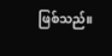ဖြစ်သည်။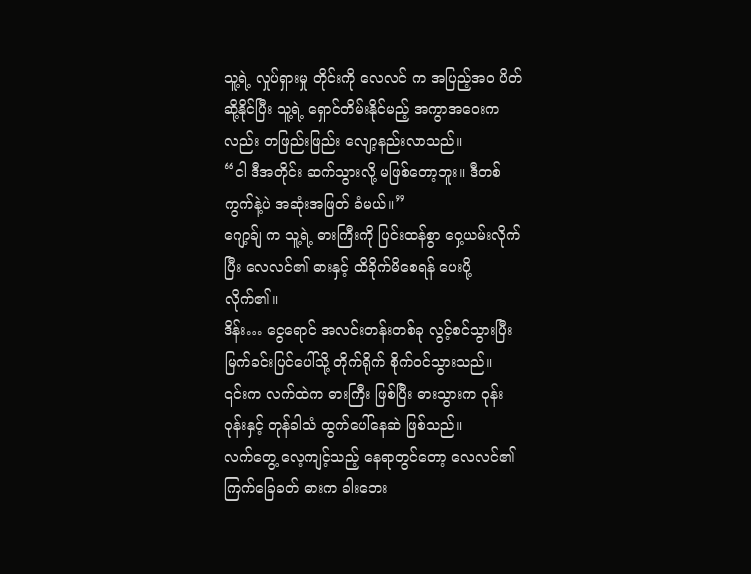သူ့ရဲ့ လှုပ်ရှားမှု တိုင်းကို လေလင် က အပြည့်အဝ ပိတ်ဆို့နိုင်ပြီး သူ့ရဲ့ ရှောင်တိမ်းနိုင်မည့် အကွာအဝေးကလည်း တဖြည်းဖြည်း လျော့နည်းလာသည်။
“ငါ ဒီအတိုင်း ဆက်သွားလို့ မဖြစ်တော့ဘူး။ ဒီတစ်ကွက်နဲ့ပဲ အဆုံးအဖြတ် ခံမယ်။”
ဂျော့ခ်ျ က သူ့ရဲ့ ဓားကြီးကို ပြင်းထန်စွာ ဝှေ့ယမ်းလိုက်ပြီး လေလင်၏ ဓားနှင့် ထိခိုက်မိစေရန် ပေးပို့လိုက်၏။
ဒိန်း… ငွေရောင် အလင်းတန်းတစ်ခု လွင့်စင်သွားပြီး မြက်ခင်းပြင်ပေါ်သို့ တိုက်ရိုက် စိုက်ဝင်သွားသည်။
၎င်းက လက်ထဲက ဓားကြီး ဖြစ်ပြီး ဓားသွားက ဝုန်းဝုန်းနှင့် တုန်ခါသံ ထွက်ပေါ်နေဆဲ ဖြစ်သည်။
လက်တွေ့ လေ့ကျင့်သည့် နေရာတွင်တော့ လေလင်၏ ကြက်ခြေခတ် ဓားက ခါးဘေး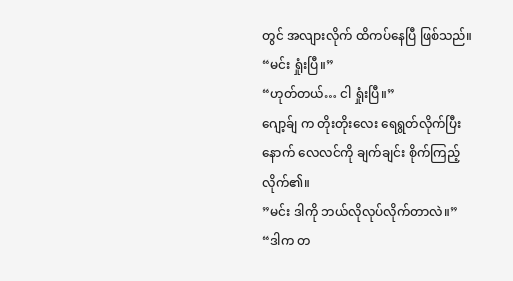တွင် အလျားလိုက် ထိကပ်နေပြီ ဖြစ်သည်။
“မင်း ရှုံးပြီ။”
“ဟုတ်တယ်… ငါ ရှုံးပြီ။”
ဂျော့ခ်ျ က တိုးတိုးလေး ရေရွတ်လိုက်ပြီးနောက် လေလင်ကို ချက်ချင်း စိုက်ကြည့်လိုက်၏။
”မင်း ဒါကို ဘယ်လိုလုပ်လိုက်တာလဲ။”
“ဒါက တ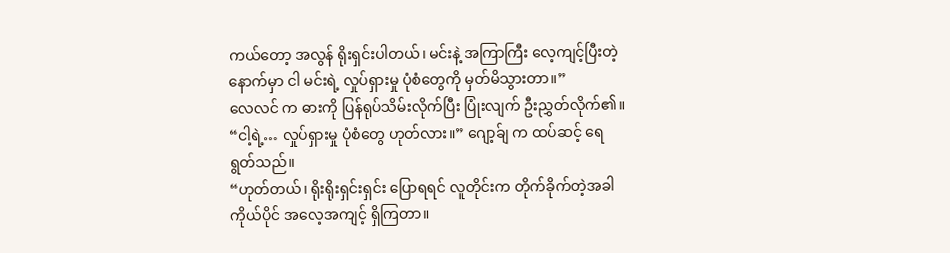ကယ်တော့ အလွန် ရိုးရှင်းပါတယ်၊ မင်းနဲ့ အကြာကြီး လေ့ကျင့်ပြီးတဲ့နောက်မှာ ငါ မင်းရဲ့ လှုပ်ရှားမှု ပုံစံတွေကို မှတ်မိသွားတာ။”
လေလင် က ဓားကို ပြန်ရုပ်သိမ်းလိုက်ပြီး ပြုံးလျက် ဦးညွှတ်လိုက်၏။
“ငါ့ရဲ့… လှုပ်ရှားမှု ပုံစံတွေ ဟုတ်လား။” ဂျော့ခ်ျ က ထပ်ဆင့် ရေရွတ်သည်။
“ဟုတ်တယ်၊ ရိုးရိုးရှင်းရှင်း ပြောရရင် လူတိုင်းက တိုက်ခိုက်တဲ့အခါ ကိုယ်ပိုင် အလေ့အကျင့် ရှိကြတာ။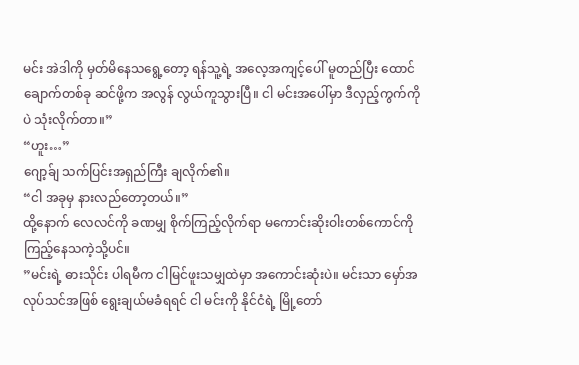မင်း အဲဒါကို မှတ်မိနေသရွေ့တော့ ရန်သူ့ရဲ့ အလေ့အကျင့်ပေါ် မူတည်ပြီး ထောင်ချောက်တစ်ခု ဆင်ဖို့က အလွန် လွယ်ကူသွားပြီ။ ငါ မင်းအပေါ်မှာ ဒီလှည့်ကွက်ကိုပဲ သုံးလိုက်တာ။”
“ဟူး…”
ဂျော့ခ်ျ သက်ပြင်းအရှည်ကြီး ချလိုက်၏။
“ငါ အခုမှ နားလည်တော့တယ်။”
ထို့နောက် လေလင်ကို ခဏမျှ စိုက်ကြည့်လိုက်ရာ မကောင်းဆိုးဝါးတစ်ကောင်ကို ကြည့်နေသကဲ့သို့ပင်။
”မင်းရဲ့ ဓားသိုင်း ပါရမီက ငါမြင်ဖူးသမျှထဲမှာ အကောင်းဆုံးပဲ။ မင်းသာ မှော်အလုပ်သင်အဖြစ် ရွေးချယ်မခံရရင် ငါ မင်းကို နိုင်ငံရဲ့ မြို့တော်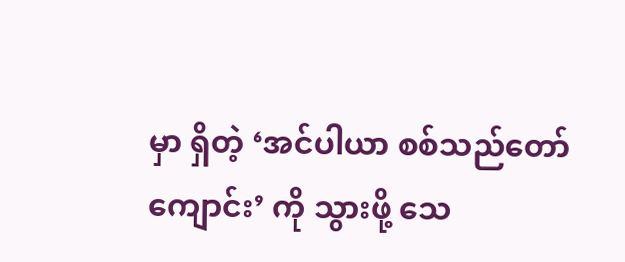မှာ ရှိတဲ့ ‘အင်ပါယာ စစ်သည်တော်ကျောင်း’ ကို သွားဖို့ သေ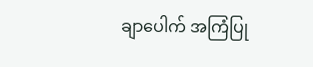ချာပေါက် အကြံပြု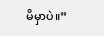မိမှာပဲ။”